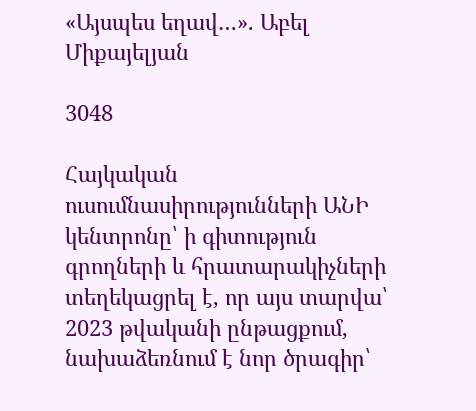«Այսպես եղավ…». Աբել Միքայելյան

3048

Հայկական ուսումնասիրությունների ԱՆԻ կենտրոնը՝ ի գիտություն գրողների և հրատարակիչների տեղեկացրել է, որ այս տարվա՝ 2023 թվականի ընթացքում, նախաձեռնում է նոր ծրագիր՝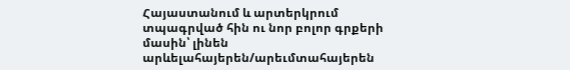Հայաստանում և արտերկրում տպագրված հին ու նոր բոլոր գրքերի մասին՝ լինեն արևելահայերեն/արեւմտահայերեն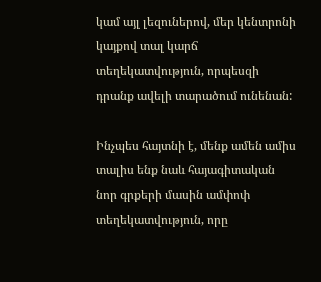կամ այլ լեզուներով, մեր կենտրոնի կայքով տալ կարճ տեղեկատվություն, որպեսզի դրանք ավելի տարածում ունենան:

Ինչպես հայտնի է, մենք ամեն ամիս տալիս ենք նաև հայագիտական նոր գրքերի մասին ամփոփ տեղեկատվություն, որը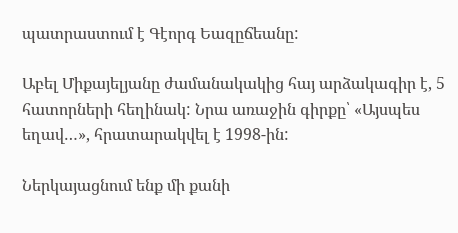պատրաստում է Գէորգ Եազըճեանը:

Աբել Միքայելյանը ժամանակակից հայ արձակագիր է, 5 հատորների հեղինակ: Նրա առաջին գիրքը՝ «Այսպես եղավ…», հրատարակվել է 1998-ին:

Ներկայացնում ենք մի քանի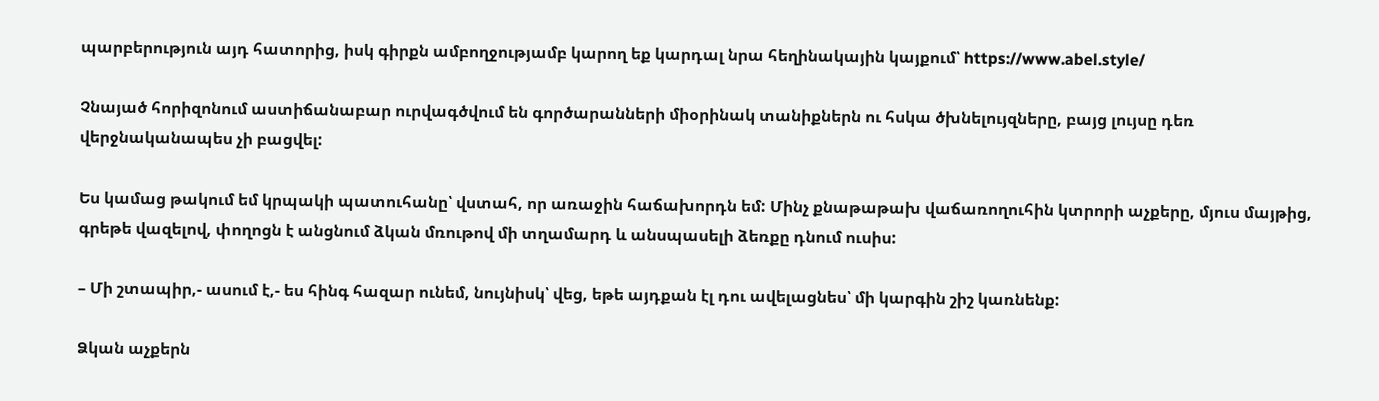պարբերություն այդ հատորից, իսկ գիրքն ամբողջությամբ կարող եք կարդալ նրա հեղինակային կայքում՝ https://www.abel.style/

Չնայած հորիզոնում աստիճանաբար ուրվագծվում են գործարանների միօրինակ տանիքներն ու հսկա ծխնելույզները, բայց լույսը դեռ վերջնականապես չի բացվել:

Ես կամաց թակում եմ կրպակի պատուհանը՝ վստահ, որ առաջին հաճախորդն եմ: Մինչ քնաթաթախ վաճառողուհին կտրորի աչքերը, մյուս մայթից, գրեթե վազելով, փողոցն է անցնում ձկան մռութով մի տղամարդ և անսպասելի ձեռքը դնում ուսիս:

– Մի շտապիր,- ասում է,- ես հինգ հազար ունեմ, նույնիսկ՝ վեց, եթե այդքան էլ դու ավելացնես՝ մի կարգին շիշ կառնենք:

Ձկան աչքերն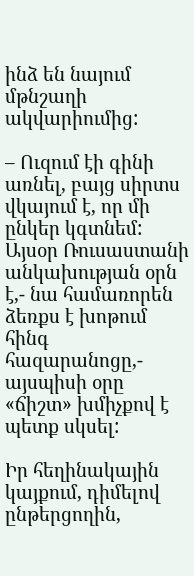ինձ են նայում մթնշաղի ակվարիումից:

– Ուզում էի գինի առնել, բայց սիրտս վկայում է, որ մի ընկեր կգտնեմ: Այսօր Ռուսաստանի անկախության օրն է,- նա համառորեն ձեռքս է խոթում հինգ հազարանոցը,- այսպիսի օրը «ճիշտ» խմիչքով է պետք սկսել:

Իր հեղինակային կայքում, դիմելով ընթերցողին,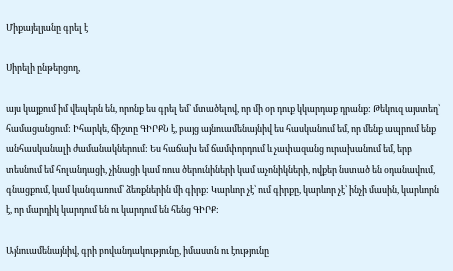Միքայելյանը գրել է

Սիրելի ընթերցող,

այս կայքում իմ վեպերն են, որոնք ես գրել եմ՝ մտածելով, որ մի օր դուք կկարդաք դրանք: Թեկուզ այստեղ՝ համացանցում: Իհարկե, ճիշտը ԳԻՐՔՆ է, բայց այնուամենայնիվ ես հասկանում եմ, որ մենք ապրում ենք անհասկանալի ժամանակներում: Ես հաճախ եմ ճամփորդում և չափազանց ուրախանում եմ, երբ տեսնում եմ հոլանդացի, չինացի կամ ռուս ծերունիների կամ աչոնիկների, ովքեր նստած են օդանավում, գնացքում, կամ կանգառում՝ ձեռքներին մի գիրք: Կարևոր չէ՝ ում գիրքը, կարևոր չէ՝ ինչի մասին, կարևորն է, որ մարդիկ կարդում են ու կարդում են հենց ԳԻՐՔ:

Այնուամենայնիվ, գրի բովանդակությունը, իմաստն ու էությունը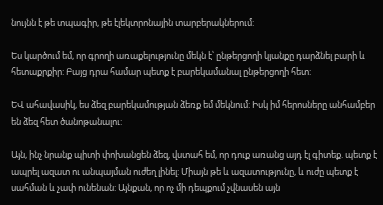նույնն է թե տպագիր, թե էլեկտրոնային տարբերակներում:

Ես կարծում եմ, որ գրողի առաքելությունը մեկն է՝ ընթերցողի կյանքը դարձնել բարի և հետաքրքիր: Բայց դրա համար պետք է բարեկամանալ ընթերցողի հետ:

ԵՎ ահավասիկ, ես ձեզ բարեկամության ձեռք եմ մեկնում: Իսկ իմ հերոսները անհամբեր են ձեզ հետ ծանոթանալու:

Այն, ինչ նրանք պիտի փոխանցեն ձեզ, վստահ եմ, որ դուք առանց այդ էլ գիտեք. պետք է ապրել ազատ ու անպայման ուժեղ լինել: Միայն թե և ազատությունը, և ուժը պետք է սահման և չափ ունենան: Այնքան, որ ոչ մի դեպքում չվնասեն այն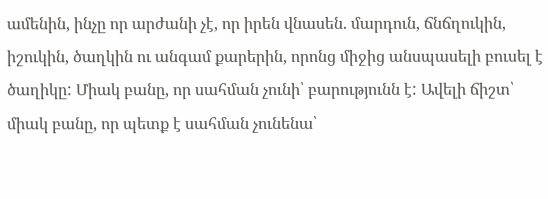ամենին, ինչը որ արժանի չէ, որ իրեն վնասեն. մարդուն, ճնճղուկին, իշուկին, ծաղկին ու անգամ քարերին, որոնց միջից անսպասելի բուսել է ծաղիկը: Միակ բանը, որ սահման չունի՝ բարությունն է: Ավելի ճիշտ՝ միակ բանը, որ պետք է սահման չունենա՝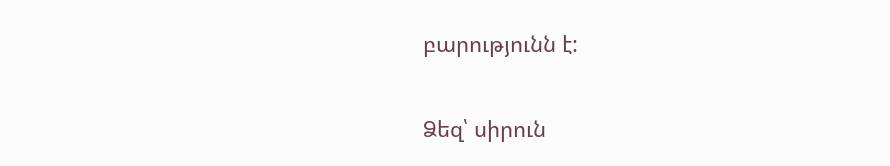բարությունն է:

Ձեզ՝ սիրուն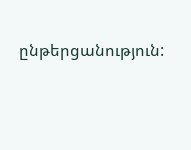ընթերցանություն: